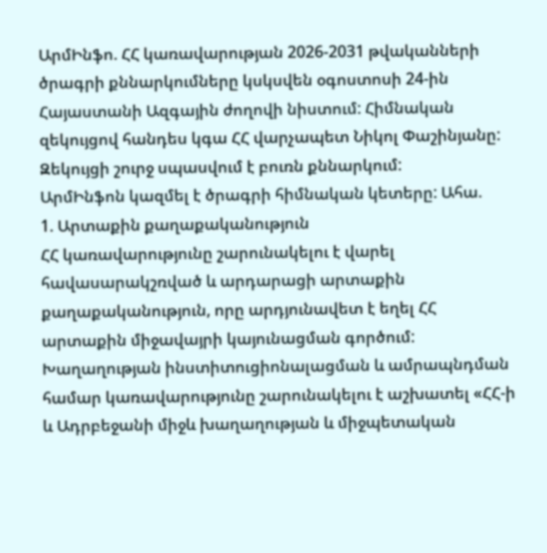ԱրմԻնֆո. ՀՀ կառավարության 2026-2031 թվականների ծրագրի քննարկումները կսկսվեն օգոստոսի 24-ին Հայաստանի Ազգային ժողովի նիստում: Հիմնական զեկույցով հանդես կգա ՀՀ վարչապետ Նիկոլ Փաշինյանը: Զեկույցի շուրջ սպասվում է բուռն քննարկում:
ԱրմԻնֆոն կազմել է ծրագրի հիմնական կետերը: Ահա.
1. Արտաքին քաղաքականություն
ՀՀ կառավարությունը շարունակելու է վարել հավասարակշռված և արդարացի արտաքին քաղաքականություն, որը արդյունավետ է եղել ՀՀ արտաքին միջավայրի կայունացման գործում: Խաղաղության ինստիտուցիոնալացման և ամրապնդման համար կառավարությունը շարունակելու է աշխատել «ՀՀ-ի և Ադրբեջանի միջև խաղաղության և միջպետական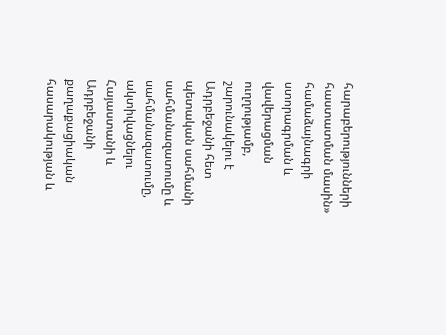հարաբերությունների հաստատման մասին» համաձայնագրի ստորագրման և վավերացման ուղղությամբ, շարունակելու է Ադրբեջանի հետ պետական սահմանի սահմանազատումը և սահմանազատումը, ակտիվացնելու Հայաստանի և Ադրբեջանի քաղաքացիական հասարակության և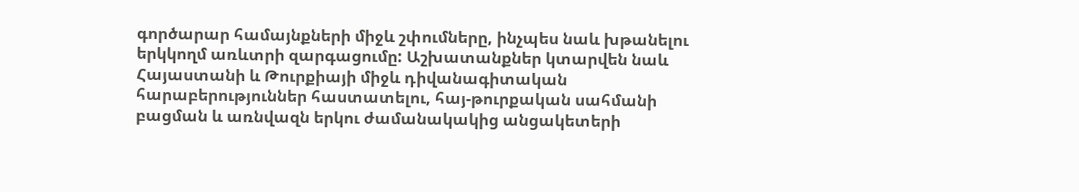գործարար համայնքների միջև շփումները, ինչպես նաև խթանելու երկկողմ առևտրի զարգացումը: Աշխատանքներ կտարվեն նաև Հայաստանի և Թուրքիայի միջև դիվանագիտական հարաբերություններ հաստատելու, հայ-թուրքական սահմանի բացման և առնվազն երկու ժամանակակից անցակետերի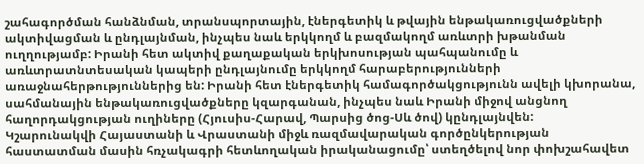շահագործման հանձնման, տրանսպորտային, էներգետիկ և թվային ենթակառուցվածքների ակտիվացման և ընդլայնման, ինչպես նաև երկկողմ և բազմակողմ առևտրի խթանման ուղղությամբ: Իրանի հետ ակտիվ քաղաքական երկխոսության պահպանումը և առևտրատնտեսական կապերի ընդլայնումը երկկողմ հարաբերությունների առաջնահերթություններից են: Իրանի հետ էներգետիկ համագործակցությունն ավելի կխորանա, սահմանային ենթակառուցվածքները կզարգանան, ինչպես նաև Իրանի միջով անցնող հաղորդակցության ուղիները (Հյուսիս-Հարավ, Պարսից ծոց-Սև ծով) կընդլայնվեն:
Կշարունակվի Հայաստանի և Վրաստանի միջև ռազմավարական գործընկերության հաստատման մասին հռչակագրի հետևողական իրականացումը՝ ստեղծելով նոր փոխշահավետ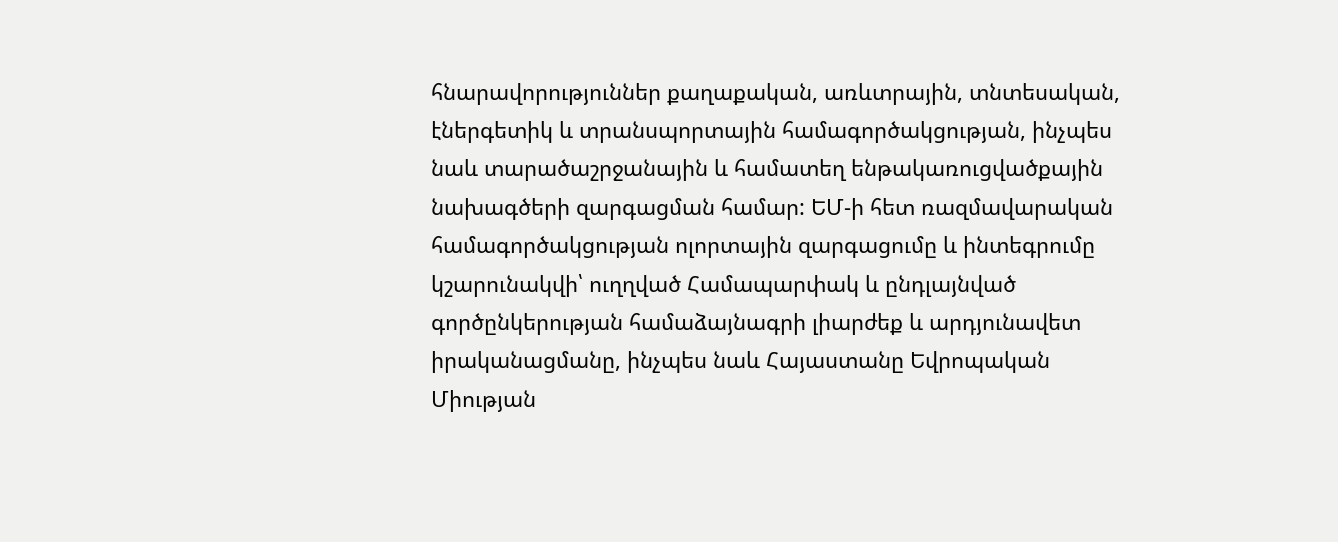հնարավորություններ քաղաքական, առևտրային, տնտեսական, էներգետիկ և տրանսպորտային համագործակցության, ինչպես նաև տարածաշրջանային և համատեղ ենթակառուցվածքային նախագծերի զարգացման համար: ԵՄ-ի հետ ռազմավարական համագործակցության ոլորտային զարգացումը և ինտեգրումը կշարունակվի՝ ուղղված Համապարփակ և ընդլայնված գործընկերության համաձայնագրի լիարժեք և արդյունավետ իրականացմանը, ինչպես նաև Հայաստանը Եվրոպական Միության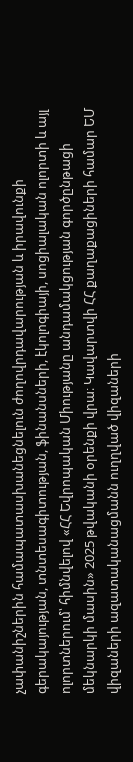չափանիշներին համապատասխանեցնելուն ժողովրդավարության և իրավունքի գերակայության, տնտեսագիտության, ֆինանսների, էկոլոգիայի, սոցիալական ոլորտի և այլ ոլորտներում՝ հիմնվելով «ՀՀ Եվրոպական Միությանը անդամակցության գործընթացի մեկնարկի մասին» 2025 թվականի օրենքի վրա։ Կավարտվի ՀՀ քաղաքացիների համար ԵՄ վիզաների ազատականացմանն ուղղված վիզաների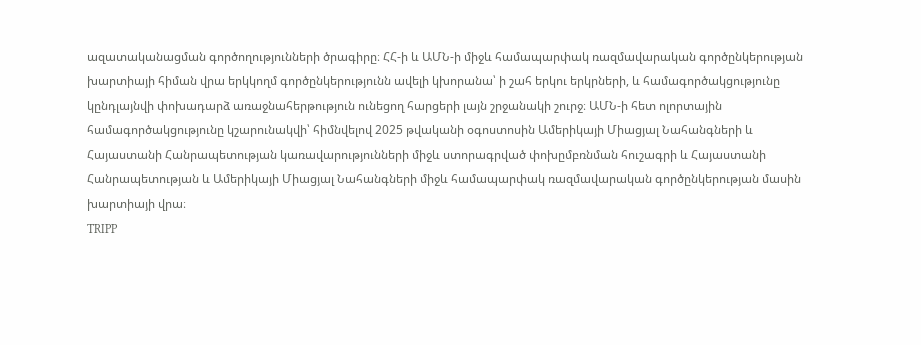ազատականացման գործողությունների ծրագիրը։ ՀՀ-ի և ԱՄՆ-ի միջև համապարփակ ռազմավարական գործընկերության խարտիայի հիման վրա երկկողմ գործընկերությունն ավելի կխորանա՝ ի շահ երկու երկրների, և համագործակցությունը կընդլայնվի փոխադարձ առաջնահերթություն ունեցող հարցերի լայն շրջանակի շուրջ։ ԱՄՆ-ի հետ ոլորտային համագործակցությունը կշարունակվի՝ հիմնվելով 2025 թվականի օգոստոսին Ամերիկայի Միացյալ Նահանգների և Հայաստանի Հանրապետության կառավարությունների միջև ստորագրված փոխըմբռնման հուշագրի և Հայաստանի Հանրապետության և Ամերիկայի Միացյալ Նահանգների միջև համապարփակ ռազմավարական գործընկերության մասին խարտիայի վրա։
TRIPP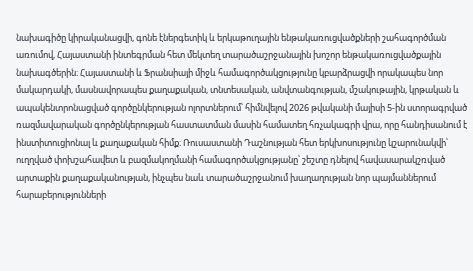նախագիծը կիրականացվի, գոնե էներգետիկ և երկաթուղային ենթակառուցվածքների շահագործման առումով, Հայաստանի ինտեգրման հետ մեկտեղ տարածաշրջանային խոշոր ենթակառուցվածքային նախագծերին։ Հայաստանի և Ֆրանսիայի միջև համագործակցությունը կբարձրացվի որակապես նոր մակարդակի, մասնավորապես քաղաքական, տնտեսական, անվտանգության, մշակութային, կրթական և ապակենտրոնացված գործընկերության ոլորտներում՝ հիմնվելով 2026 թվականի մայիսի 5-ին ստորագրված ռազմավարական գործընկերության հաստատման մասին համատեղ հռչակագրի վրա, որը հանդիսանում է ինստիտուցիոնալ և քաղաքական հիմք։ Ռուսաստանի Դաշնության հետ երկխոսությունը կշարունակվի՝ ուղղված փոխշահավետ և բազմակողմանի համագործակցությանը՝ շեշտը դնելով հավասարակշռված արտաքին քաղաքականության, ինչպես նաև տարածաշրջանում խաղաղության նոր պայմաններում հարաբերությունների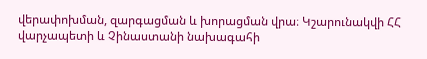վերափոխման, զարգացման և խորացման վրա։ Կշարունակվի ՀՀ վարչապետի և Չինաստանի նախագահի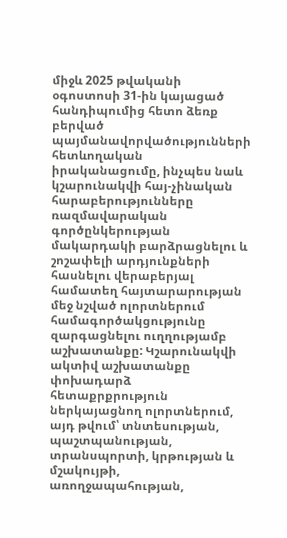միջև 2025 թվականի օգոստոսի 31-ին կայացած հանդիպումից հետո ձեռք բերված պայմանավորվածությունների հետևողական իրականացումը, ինչպես նաև կշարունակվի հայ-չինական հարաբերությունները ռազմավարական գործընկերության մակարդակի բարձրացնելու և շոշափելի արդյունքների հասնելու վերաբերյալ համատեղ հայտարարության մեջ նշված ոլորտներում համագործակցությունը զարգացնելու ուղղությամբ աշխատանքը: Կշարունակվի ակտիվ աշխատանքը փոխադարձ հետաքրքրություն ներկայացնող ոլորտներում, այդ թվում՝ տնտեսության, պաշտպանության, տրանսպորտի, կրթության և մշակույթի, առողջապահության,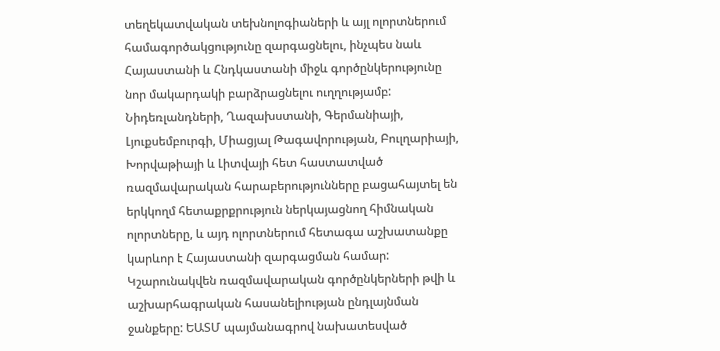տեղեկատվական տեխնոլոգիաների և այլ ոլորտներում համագործակցությունը զարգացնելու, ինչպես նաև Հայաստանի և Հնդկաստանի միջև գործընկերությունը նոր մակարդակի բարձրացնելու ուղղությամբ: Նիդեռլանդների, Ղազախստանի, Գերմանիայի, Լյուքսեմբուրգի, Միացյալ Թագավորության, Բուլղարիայի, Խորվաթիայի և Լիտվայի հետ հաստատված ռազմավարական հարաբերությունները բացահայտել են երկկողմ հետաքրքրություն ներկայացնող հիմնական ոլորտները, և այդ ոլորտներում հետագա աշխատանքը կարևոր է Հայաստանի զարգացման համար: Կշարունակվեն ռազմավարական գործընկերների թվի և աշխարհագրական հասանելիության ընդլայնման ջանքերը: ԵԱՏՄ պայմանագրով նախատեսված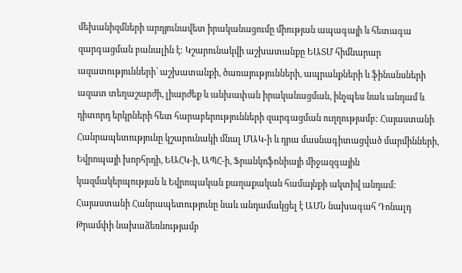մեխանիզմների արդյունավետ իրականացումը միության ապագայի և հետագա զարգացման բանալին է: Կշարունակվի աշխատանքը ԵԱՏՄ հիմնարար ազատությունների՝ աշխատանքի, ծառայությունների, ապրանքների և ֆինանսների ազատ տեղաշարժի, լիարժեք և անխափան իրականացման, ինչպես նաև անդամ և դիտորդ երկրների հետ հարաբերությունների զարգացման ուղղությամբ: Հայաստանի Հանրապետությունը կշարունակի մնալ ՄԱԿ-ի և դրա մասնագիտացված մարմինների, Եվրոպայի խորհրդի, ԵԱՀԿ-ի, ԱՊՀ-ի, Ֆրանկոֆոնիայի միջազգային կազմակերպության և Եվրոպական քաղաքական համայնքի ակտիվ անդամ։ Հայաստանի Հանրապետությունը նաև անդամակցել է ԱՄՆ նախագահ Դոնալդ Թրամփի նախաձեռնությամբ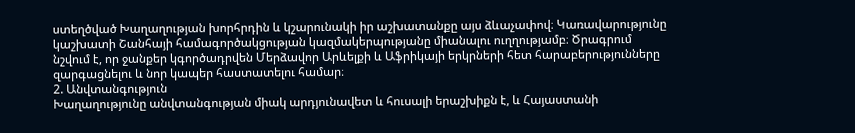ստեղծված Խաղաղության խորհրդին և կշարունակի իր աշխատանքը այս ձևաչափով։ Կառավարությունը կաշխատի Շանհայի համագործակցության կազմակերպությանը միանալու ուղղությամբ։ Ծրագրում նշվում է, որ ջանքեր կգործադրվեն Մերձավոր Արևելքի և Աֆրիկայի երկրների հետ հարաբերությունները զարգացնելու և նոր կապեր հաստատելու համար։
2. Անվտանգություն
Խաղաղությունը անվտանգության միակ արդյունավետ և հուսալի երաշխիքն է, և Հայաստանի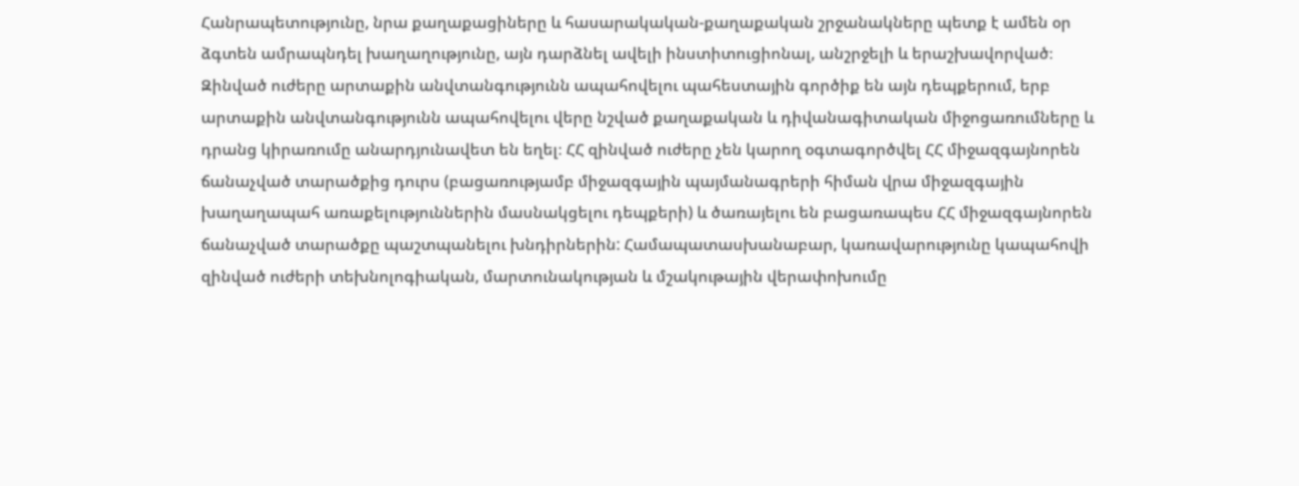Հանրապետությունը, նրա քաղաքացիները և հասարակական-քաղաքական շրջանակները պետք է ամեն օր ձգտեն ամրապնդել խաղաղությունը, այն դարձնել ավելի ինստիտուցիոնալ, անշրջելի և երաշխավորված։ Զինված ուժերը արտաքին անվտանգությունն ապահովելու պահեստային գործիք են այն դեպքերում, երբ արտաքին անվտանգությունն ապահովելու վերը նշված քաղաքական և դիվանագիտական միջոցառումները և դրանց կիրառումը անարդյունավետ են եղել։ ՀՀ զինված ուժերը չեն կարող օգտագործվել ՀՀ միջազգայնորեն ճանաչված տարածքից դուրս (բացառությամբ միջազգային պայմանագրերի հիման վրա միջազգային խաղաղապահ առաքելություններին մասնակցելու դեպքերի) և ծառայելու են բացառապես ՀՀ միջազգայնորեն ճանաչված տարածքը պաշտպանելու խնդիրներին: Համապատասխանաբար, կառավարությունը կապահովի զինված ուժերի տեխնոլոգիական, մարտունակության և մշակութային վերափոխումը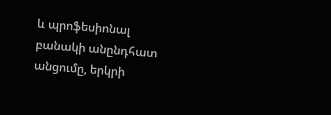և պրոֆեսիոնալ բանակի անընդհատ անցումը, երկրի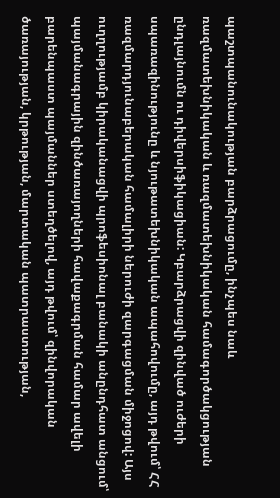պաշտպանունակության բարձրացումը, ինչպես նաև ռազմատեխնիկական և ռազմատեխնիկական համագործակցության ընդլայնումն ու դիվերսիֆիկացիան: Կբարձրացվի զինված ուժերի սպառազինությունը և նյութատեխնիկական ապահովումը, այդ թվում՝ ՀՀ ռազմարդյունաբերական համալիրի ներուժի զարգացման միջոցով: Այս ուղղությամբ կիրականացվի պրոֆեսիոնալ բանակի անընդհատ անցում՝ պայմանագրային զինծառայողների հավաքագրման համար ավելի բարենպաստ պայմաններ ստեղծելով, այդ թվում՝ զինվորական ծառայության, կրթության, մարտական պատրաստության,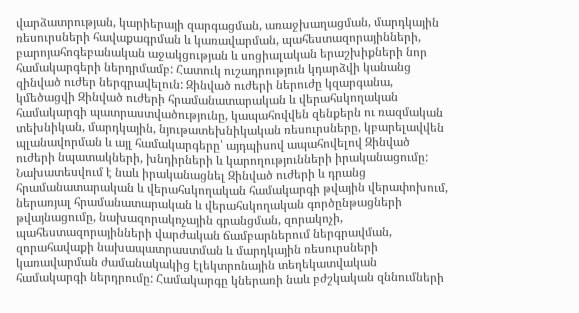վարձատրության, կարիերայի զարգացման, առաջխաղացման, մարդկային ռեսուրսների հավաքագրման և կառավարման, պահեստազորայինների, բարոյահոգեբանական աջակցության և սոցիալական երաշխիքների նոր համակարգերի ներդրմամբ: Հատուկ ուշադրություն կդարձվի կանանց զինված ուժեր ներգրավելուն: Զինված ուժերի ներուժը կզարգանա, կմեծացվի Զինված ուժերի հրամանատարական և վերահսկողական համակարգի պատրաստվածությունը, կապահովվեն զենքերն ու ռազմական տեխնիկան, մարդկային, նյութատեխնիկական ռեսուրսները, կբարելավվեն պլանավորման և այլ համակարգերը՝ այդպիսով ապահովելով Զինված ուժերի նպատակների, խնդիրների և կարողությունների իրականացումը: Նախատեսվում է նաև իրականացնել Զինված ուժերի և դրանց հրամանատարական և վերահսկողական համակարգի թվային վերափոխում, ներառյալ հրամանատարական և վերահսկողական գործընթացների թվայնացումը, նախազորակոչային գրանցման, զորակոչի, պահեստազորայինների վարժական ճամբարներում ներգրավման, զորահավաքի նախապատրաստման և մարդկային ռեսուրսների կառավարման ժամանակակից էլեկտրոնային տեղեկատվական համակարգի ներդրումը: Համակարգը կներառի նաև բժշկական զննումների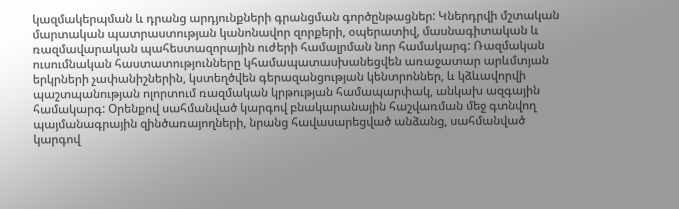կազմակերպման և դրանց արդյունքների գրանցման գործընթացներ: Կներդրվի մշտական մարտական պատրաստության կանոնավոր զորքերի, օպերատիվ, մասնագիտական և ռազմավարական պահեստազորային ուժերի համալրման նոր համակարգ: Ռազմական ուսումնական հաստատությունները կհամապատասխանեցվեն առաջատար արևմտյան երկրների չափանիշներին, կստեղծվեն գերազանցության կենտրոններ, և կձևավորվի պաշտպանության ոլորտում ռազմական կրթության համապարփակ, անկախ ազգային համակարգ: Օրենքով սահմանված կարգով բնակարանային հաշվառման մեջ գտնվող պայմանագրային զինծառայողների, նրանց հավասարեցված անձանց, սահմանված կարգով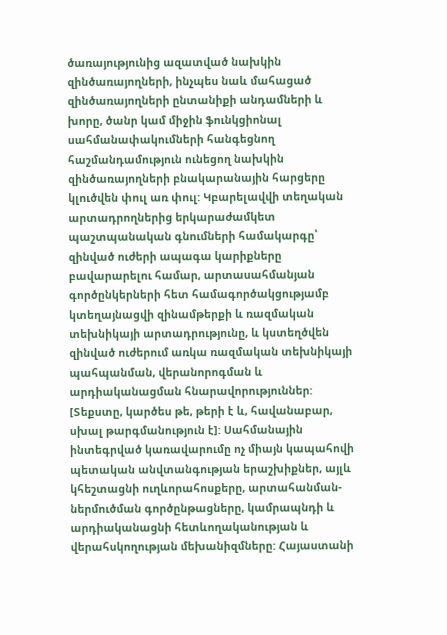ծառայությունից ազատված նախկին զինծառայողների, ինչպես նաև մահացած զինծառայողների ընտանիքի անդամների և խորը, ծանր կամ միջին ֆունկցիոնալ սահմանափակումների հանգեցնող հաշմանդամություն ունեցող նախկին զինծառայողների բնակարանային հարցերը կլուծվեն փուլ առ փուլ: Կբարելավվի տեղական արտադրողներից երկարաժամկետ պաշտպանական գնումների համակարգը՝ զինված ուժերի ապագա կարիքները բավարարելու համար, արտասահմանյան գործընկերների հետ համագործակցությամբ կտեղայնացվի զինամթերքի և ռազմական տեխնիկայի արտադրությունը, և կստեղծվեն զինված ուժերում առկա ռազմական տեխնիկայի պահպանման, վերանորոգման և արդիականացման հնարավորություններ: [Տեքստը, կարծես թե, թերի է և, հավանաբար, սխալ թարգմանություն է]: Սահմանային ինտեգրված կառավարումը ոչ միայն կապահովի պետական անվտանգության երաշխիքներ, այլև կհեշտացնի ուղևորահոսքերը, արտահանման-ներմուծման գործընթացները, կամրապնդի և արդիականացնի հետևողականության և վերահսկողության մեխանիզմները: Հայաստանի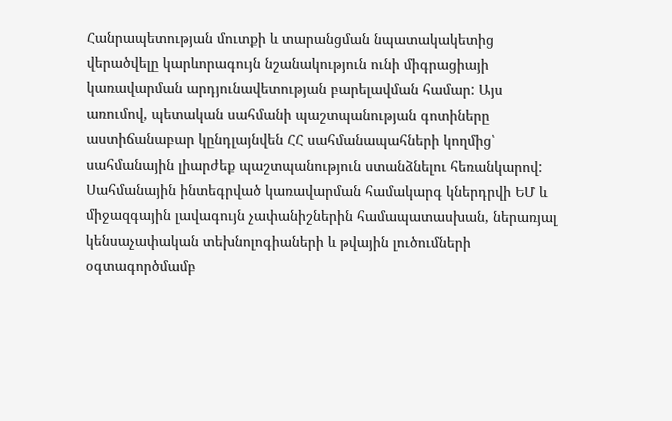Հանրապետության մուտքի և տարանցման նպատակակետից վերածվելը կարևորագույն նշանակություն ունի միգրացիայի կառավարման արդյունավետության բարելավման համար: Այս առումով, պետական սահմանի պաշտպանության գոտիները աստիճանաբար կընդլայնվեն ՀՀ սահմանապահների կողմից՝ սահմանային լիարժեք պաշտպանություն ստանձնելու հեռանկարով: Սահմանային ինտեգրված կառավարման համակարգ կներդրվի ԵՄ և միջազգային լավագույն չափանիշներին համապատասխան, ներառյալ կենսաչափական տեխնոլոգիաների և թվային լուծումների օգտագործմամբ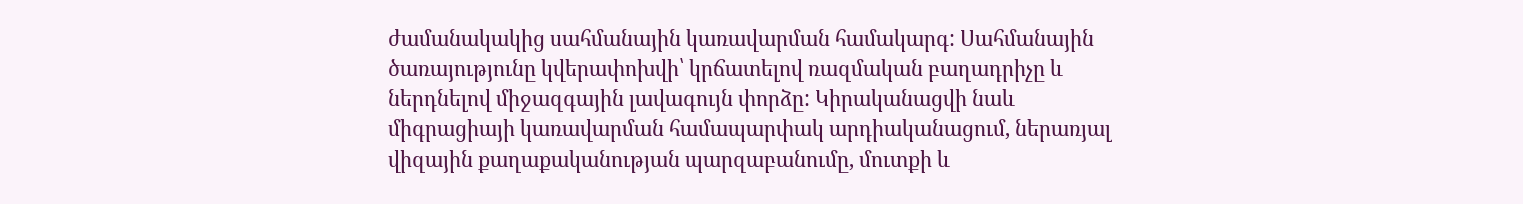ժամանակակից սահմանային կառավարման համակարգ: Սահմանային ծառայությունը կվերափոխվի՝ կրճատելով ռազմական բաղադրիչը և ներդնելով միջազգային լավագույն փորձը: Կիրականացվի նաև միգրացիայի կառավարման համապարփակ արդիականացում, ներառյալ վիզային քաղաքականության պարզաբանումը, մուտքի և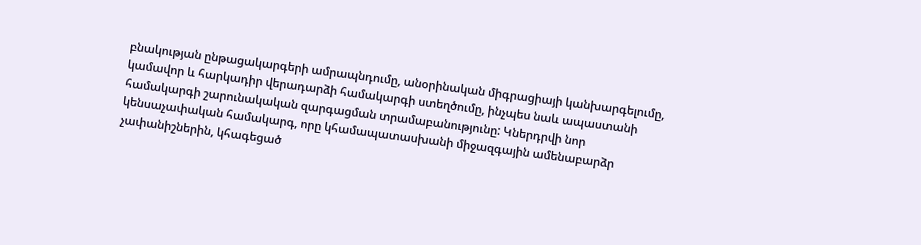բնակության ընթացակարգերի ամրապնդումը, անօրինական միգրացիայի կանխարգելումը, կամավոր և հարկադիր վերադարձի համակարգի ստեղծումը, ինչպես նաև ապաստանի համակարգի շարունակական զարգացման տրամաբանությունը: Կներդրվի նոր կենսաչափական համակարգ, որը կհամապատասխանի միջազգային ամենաբարձր չափանիշներին, կհագեցած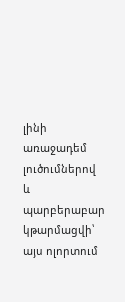լինի առաջադեմ լուծումներով և պարբերաբար կթարմացվի՝ այս ոլորտում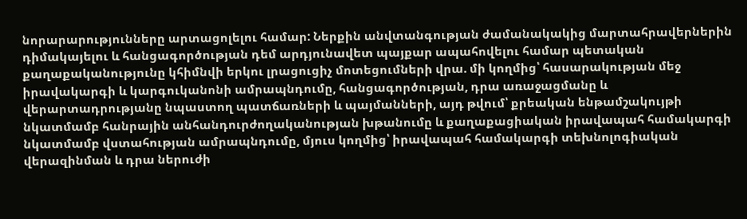նորարարությունները արտացոլելու համար: Ներքին անվտանգության ժամանակակից մարտահրավերներին դիմակայելու և հանցագործության դեմ արդյունավետ պայքար ապահովելու համար պետական քաղաքականությունը կհիմնվի երկու լրացուցիչ մոտեցումների վրա. մի կողմից՝ հասարակության մեջ իրավակարգի և կարգուկանոնի ամրապնդումը, հանցագործության, դրա առաջացմանը և վերարտադրությանը նպաստող պատճառների և պայմանների, այդ թվում՝ քրեական ենթամշակույթի նկատմամբ հանրային անհանդուրժողականության խթանումը և քաղաքացիական իրավապահ համակարգի նկատմամբ վստահության ամրապնդումը, մյուս կողմից՝ իրավապահ համակարգի տեխնոլոգիական վերազինման և դրա ներուժի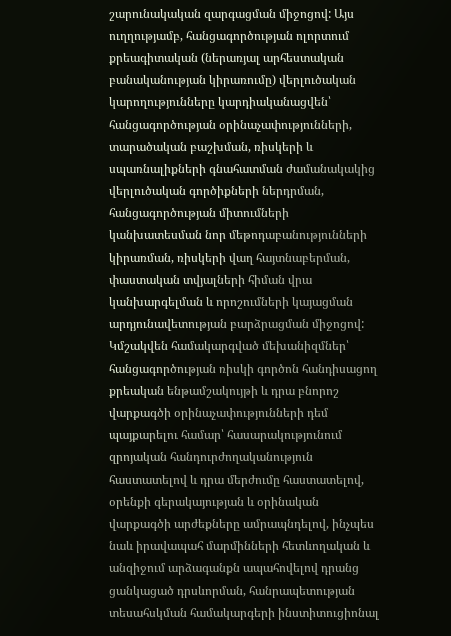շարունակական զարգացման միջոցով: Այս ուղղությամբ, հանցագործության ոլորտում քրեագիտական (ներառյալ արհեստական բանականության կիրառումը) վերլուծական կարողությունները կարդիականացվեն՝ հանցագործության օրինաչափությունների, տարածական բաշխման, ռիսկերի և սպառնալիքների գնահատման ժամանակակից վերլուծական գործիքների ներդրման, հանցագործության միտումների կանխատեսման նոր մեթոդաբանությունների կիրառման, ռիսկերի վաղ հայտնաբերման, փաստական տվյալների հիման վրա կանխարգելման և որոշումների կայացման արդյունավետության բարձրացման միջոցով: Կմշակվեն համակարգված մեխանիզմներ՝ հանցագործության ռիսկի գործոն հանդիսացող քրեական ենթամշակույթի և դրա բնորոշ վարքագծի օրինաչափությունների դեմ պայքարելու համար՝ հասարակությունում զրոյական հանդուրժողականություն հաստատելով և դրա մերժումը հաստատելով, օրենքի գերակայության և օրինական վարքագծի արժեքները ամրապնդելով, ինչպես նաև իրավապահ մարմինների հետևողական և անզիջում արձագանքն ապահովելով դրանց ցանկացած դրսևորման, հանրապետության տեսահսկման համակարգերի ինստիտուցիոնալ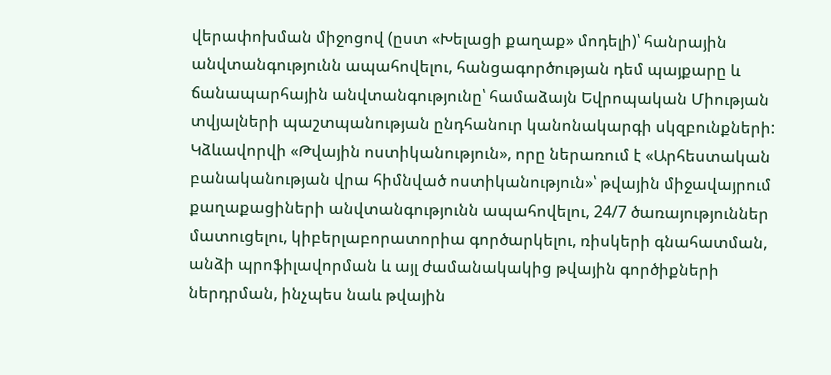վերափոխման միջոցով (ըստ «Խելացի քաղաք» մոդելի)՝ հանրային անվտանգությունն ապահովելու, հանցագործության դեմ պայքարը և ճանապարհային անվտանգությունը՝ համաձայն Եվրոպական Միության տվյալների պաշտպանության ընդհանուր կանոնակարգի սկզբունքների: Կձևավորվի «Թվային ոստիկանություն», որը ներառում է «Արհեստական բանականության վրա հիմնված ոստիկանություն»՝ թվային միջավայրում քաղաքացիների անվտանգությունն ապահովելու, 24/7 ծառայություններ մատուցելու, կիբերլաբորատորիա գործարկելու, ռիսկերի գնահատման, անձի պրոֆիլավորման և այլ ժամանակակից թվային գործիքների ներդրման, ինչպես նաև թվային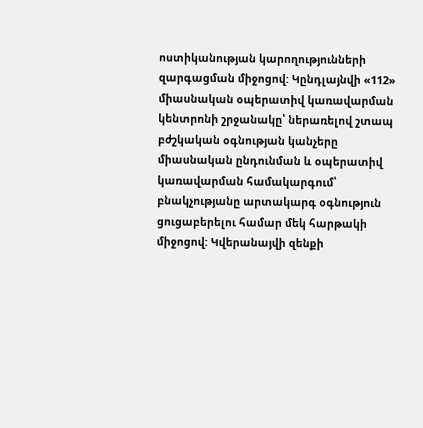ոստիկանության կարողությունների զարգացման միջոցով: Կընդլայնվի «112» միասնական օպերատիվ կառավարման կենտրոնի շրջանակը՝ ներառելով շտապ բժշկական օգնության կանչերը միասնական ընդունման և օպերատիվ կառավարման համակարգում՝ բնակչությանը արտակարգ օգնություն ցուցաբերելու համար մեկ հարթակի միջոցով: Կվերանայվի զենքի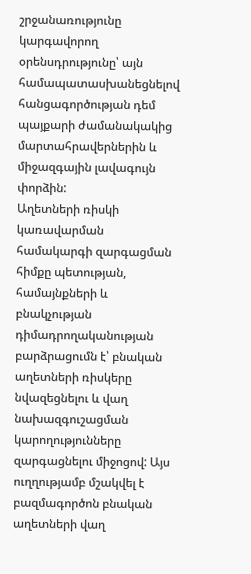շրջանառությունը կարգավորող օրենսդրությունը՝ այն համապատասխանեցնելով հանցագործության դեմ պայքարի ժամանակակից մարտահրավերներին և միջազգային լավագույն փորձին:
Աղետների ռիսկի կառավարման համակարգի զարգացման հիմքը պետության, համայնքների և բնակչության դիմադրողականության բարձրացումն է՝ բնական աղետների ռիսկերը նվազեցնելու և վաղ նախազգուշացման կարողությունները զարգացնելու միջոցով: Այս ուղղությամբ մշակվել է բազմագործոն բնական աղետների վաղ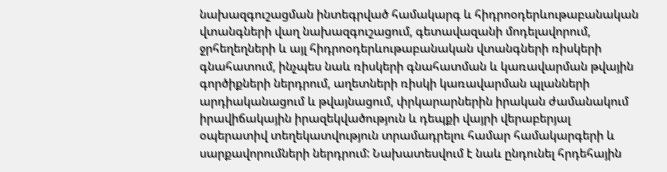նախազգուշացման ինտեգրված համակարգ և հիդրոօդերևութաբանական վտանգների վաղ նախազգուշացում, գետավազանի մոդելավորում, ջրհեղեղների և այլ հիդրոօդերևութաբանական վտանգների ռիսկերի գնահատում, ինչպես նաև ռիսկերի գնահատման և կառավարման թվային գործիքների ներդրում, աղետների ռիսկի կառավարման պլանների արդիականացում և թվայնացում, փրկարարներին իրական ժամանակում իրավիճակային իրազեկվածություն և դեպքի վայրի վերաբերյալ օպերատիվ տեղեկատվություն տրամադրելու համար համակարգերի և սարքավորումների ներդրում: Նախատեսվում է նաև ընդունել հրդեհային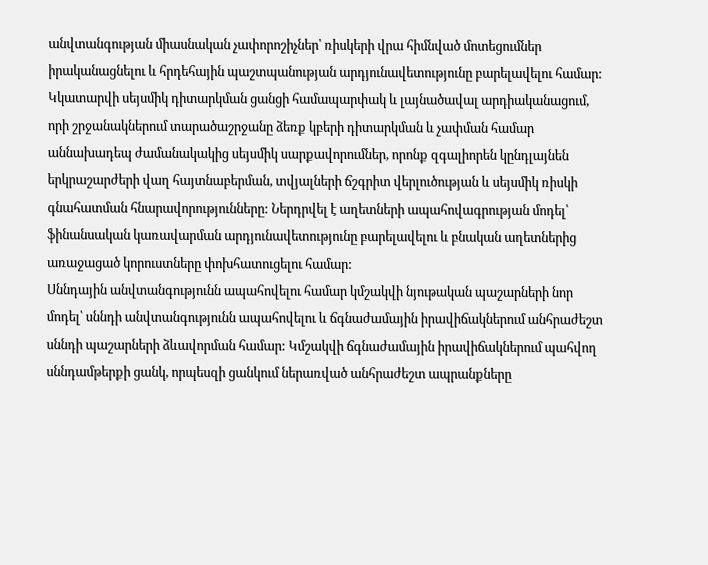անվտանգության միասնական չափորոշիչներ՝ ռիսկերի վրա հիմնված մոտեցումներ իրականացնելու և հրդեհային պաշտպանության արդյունավետությունը բարելավելու համար: Կկատարվի սեյսմիկ դիտարկման ցանցի համապարփակ և լայնածավալ արդիականացում, որի շրջանակներում տարածաշրջանը ձեռք կբերի դիտարկման և չափման համար աննախադեպ ժամանակակից սեյսմիկ սարքավորումներ, որոնք զգալիորեն կընդլայնեն երկրաշարժերի վաղ հայտնաբերման, տվյալների ճշգրիտ վերլուծության և սեյսմիկ ռիսկի գնահատման հնարավորությունները: Ներդրվել է աղետների ապահովագրության մոդել՝ ֆինանսական կառավարման արդյունավետությունը բարելավելու և բնական աղետներից առաջացած կորուստները փոխհատուցելու համար:
Սննդային անվտանգությունն ապահովելու համար կմշակվի նյութական պաշարների նոր մոդել՝ սննդի անվտանգությունն ապահովելու և ճգնաժամային իրավիճակներում անհրաժեշտ սննդի պաշարների ձևավորման համար: Կմշակվի ճգնաժամային իրավիճակներում պահվող սննդամթերքի ցանկ, որպեսզի ցանկում ներառված անհրաժեշտ ապրանքները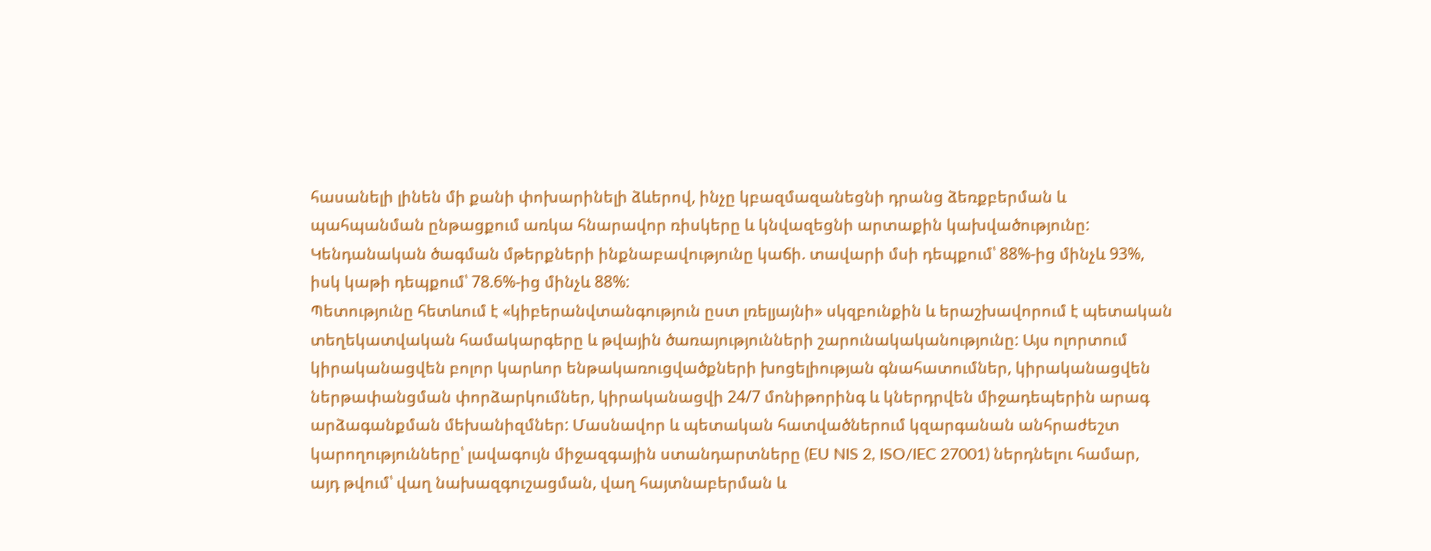հասանելի լինեն մի քանի փոխարինելի ձևերով, ինչը կբազմազանեցնի դրանց ձեռքբերման և պահպանման ընթացքում առկա հնարավոր ռիսկերը և կնվազեցնի արտաքին կախվածությունը: Կենդանական ծագման մթերքների ինքնաբավությունը կաճի. տավարի մսի դեպքում՝ 88%-ից մինչև 93%, իսկ կաթի դեպքում՝ 78.6%-ից մինչև 88%:
Պետությունը հետևում է «կիբերանվտանգություն ըստ լռելյայնի» սկզբունքին և երաշխավորում է պետական տեղեկատվական համակարգերը և թվային ծառայությունների շարունակականությունը: Այս ոլորտում կիրականացվեն բոլոր կարևոր ենթակառուցվածքների խոցելիության գնահատումներ, կիրականացվեն ներթափանցման փորձարկումներ, կիրականացվի 24/7 մոնիթորինգ և կներդրվեն միջադեպերին արագ արձագանքման մեխանիզմներ: Մասնավոր և պետական հատվածներում կզարգանան անհրաժեշտ կարողությունները՝ լավագույն միջազգային ստանդարտները (EU NIS 2, ISO/IEC 27001) ներդնելու համար, այդ թվում՝ վաղ նախազգուշացման, վաղ հայտնաբերման և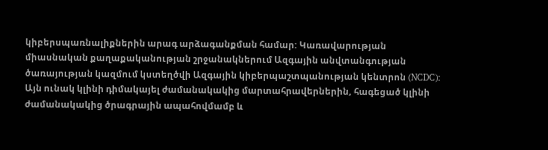կիբերսպառնալիքներին արագ արձագանքման համար: Կառավարության միասնական քաղաքականության շրջանակներում Ազգային անվտանգության ծառայության կազմում կստեղծվի Ազգային կիբերպաշտպանության կենտրոն (NCDC): Այն ունակ կլինի դիմակայել ժամանակակից մարտահրավերներին, հագեցած կլինի ժամանակակից ծրագրային ապահովմամբ և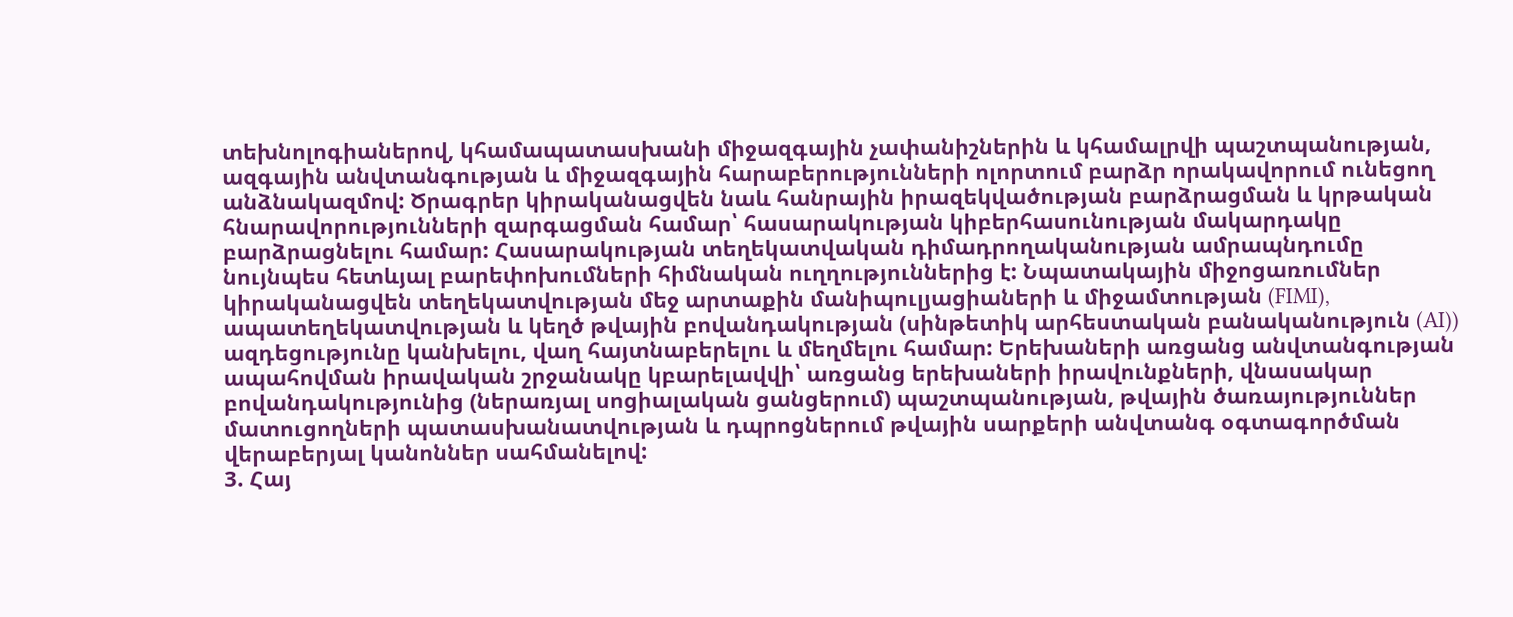տեխնոլոգիաներով, կհամապատասխանի միջազգային չափանիշներին և կհամալրվի պաշտպանության, ազգային անվտանգության և միջազգային հարաբերությունների ոլորտում բարձր որակավորում ունեցող անձնակազմով: Ծրագրեր կիրականացվեն նաև հանրային իրազեկվածության բարձրացման և կրթական հնարավորությունների զարգացման համար՝ հասարակության կիբերհասունության մակարդակը բարձրացնելու համար: Հասարակության տեղեկատվական դիմադրողականության ամրապնդումը նույնպես հետևյալ բարեփոխումների հիմնական ուղղություններից է: Նպատակային միջոցառումներ կիրականացվեն տեղեկատվության մեջ արտաքին մանիպուլյացիաների և միջամտության (FIMI), ապատեղեկատվության և կեղծ թվային բովանդակության (սինթետիկ արհեստական բանականություն (AI)) ազդեցությունը կանխելու, վաղ հայտնաբերելու և մեղմելու համար: Երեխաների առցանց անվտանգության ապահովման իրավական շրջանակը կբարելավվի՝ առցանց երեխաների իրավունքների, վնասակար բովանդակությունից (ներառյալ սոցիալական ցանցերում) պաշտպանության, թվային ծառայություններ մատուցողների պատասխանատվության և դպրոցներում թվային սարքերի անվտանգ օգտագործման վերաբերյալ կանոններ սահմանելով:
3. Հայ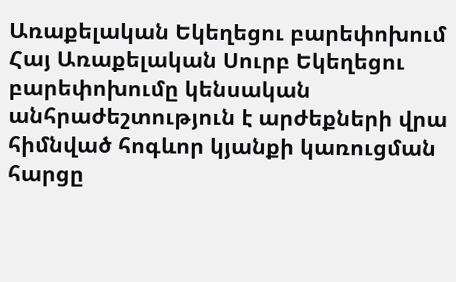Առաքելական Եկեղեցու բարեփոխում
Հայ Առաքելական Սուրբ Եկեղեցու բարեփոխումը կենսական անհրաժեշտություն է արժեքների վրա հիմնված հոգևոր կյանքի կառուցման հարցը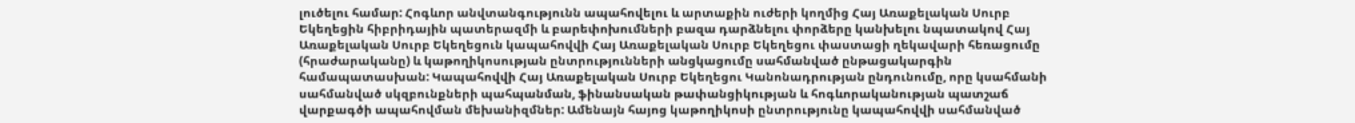լուծելու համար: Հոգևոր անվտանգությունն ապահովելու և արտաքին ուժերի կողմից Հայ Առաքելական Սուրբ Եկեղեցին հիբրիդային պատերազմի և բարեփոխումների բազա դարձնելու փորձերը կանխելու նպատակով Հայ Առաքելական Սուրբ Եկեղեցուն կապահովվի Հայ Առաքելական Սուրբ Եկեղեցու փաստացի ղեկավարի հեռացումը (հրաժարականը) և կաթողիկոսության ընտրությունների անցկացումը սահմանված ընթացակարգին համապատասխան: Կապահովվի Հայ Առաքելական Սուրբ Եկեղեցու Կանոնադրության ընդունումը, որը կսահմանի սահմանված սկզբունքների պահպանման, ֆինանսական թափանցիկության և հոգևորականության պատշաճ վարքագծի ապահովման մեխանիզմներ: Ամենայն հայոց կաթողիկոսի ընտրությունը կապահովվի սահմանված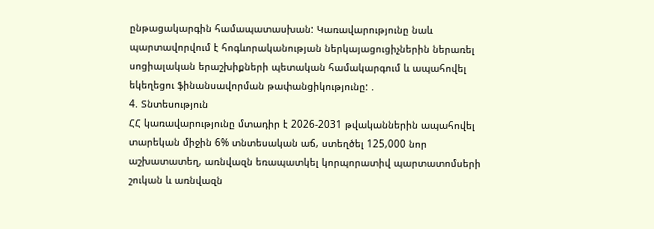ընթացակարգին համապատասխան: Կառավարությունը նաև պարտավորվում է հոգևորականության ներկայացուցիչներին ներառել սոցիալական երաշխիքների պետական համակարգում և ապահովել եկեղեցու ֆինանսավորման թափանցիկությունը: .
4. Տնտեսություն
ՀՀ կառավարությունը մտադիր է 2026-2031 թվականներին ապահովել տարեկան միջին 6% տնտեսական աճ, ստեղծել 125,000 նոր աշխատատեղ, առնվազն եռապատկել կորպորատիվ պարտատոմսերի շուկան և առնվազն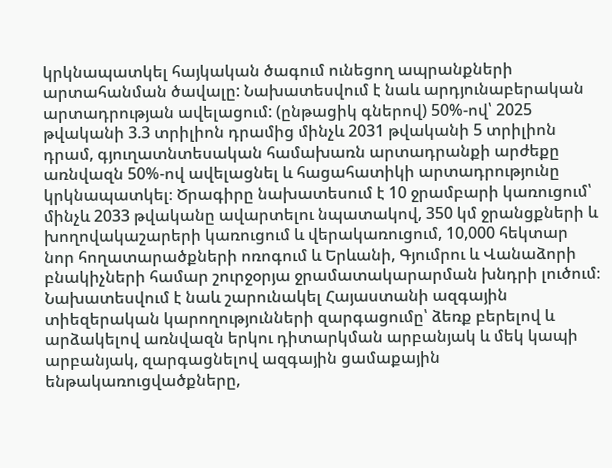կրկնապատկել հայկական ծագում ունեցող ապրանքների արտահանման ծավալը: Նախատեսվում է նաև արդյունաբերական արտադրության ավելացում: (ընթացիկ գներով) 50%-ով՝ 2025 թվականի 3.3 տրիլիոն դրամից մինչև 2031 թվականի 5 տրիլիոն դրամ, գյուղատնտեսական համախառն արտադրանքի արժեքը առնվազն 50%-ով ավելացնել և հացահատիկի արտադրությունը կրկնապատկել։ Ծրագիրը նախատեսում է 10 ջրամբարի կառուցում՝ մինչև 2033 թվականը ավարտելու նպատակով, 350 կմ ջրանցքների և խողովակաշարերի կառուցում և վերակառուցում, 10,000 հեկտար նոր հողատարածքների ոռոգում և Երևանի, Գյումրու և Վանաձորի բնակիչների համար շուրջօրյա ջրամատակարարման խնդրի լուծում։
Նախատեսվում է նաև շարունակել Հայաստանի ազգային տիեզերական կարողությունների զարգացումը՝ ձեռք բերելով և արձակելով առնվազն երկու դիտարկման արբանյակ և մեկ կապի արբանյակ, զարգացնելով ազգային ցամաքային ենթակառուցվածքները,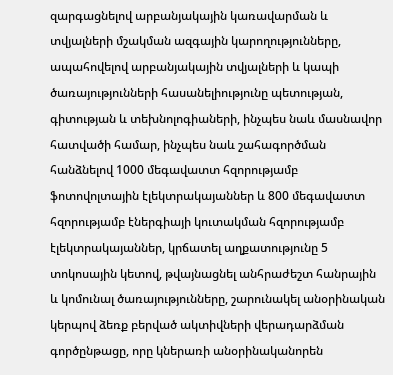զարգացնելով արբանյակային կառավարման և տվյալների մշակման ազգային կարողությունները, ապահովելով արբանյակային տվյալների և կապի ծառայությունների հասանելիությունը պետության, գիտության և տեխնոլոգիաների, ինչպես նաև մասնավոր հատվածի համար, ինչպես նաև շահագործման հանձնելով 1000 մեգավատտ հզորությամբ ֆոտովոլտային էլեկտրակայաններ և 800 մեգավատտ հզորությամբ էներգիայի կուտակման հզորությամբ էլեկտրակայաններ, կրճատել աղքատությունը 5 տոկոսային կետով, թվայնացնել անհրաժեշտ հանրային և կոմունալ ծառայությունները, շարունակել անօրինական կերպով ձեռք բերված ակտիվների վերադարձման գործընթացը, որը կներառի անօրինականորեն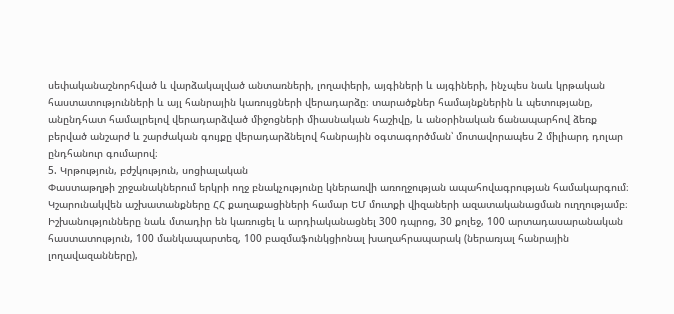սեփականաշնորհված և վարձակալված անտառների, լողափերի, այգիների և այգիների, ինչպես նաև կրթական հաստատությունների և այլ հանրային կառույցների վերադարձը։ տարածքներ համայնքներին և պետությանը, անընդհատ համալրելով վերադարձված միջոցների միասնական հաշիվը, և անօրինական ճանապարհով ձեռք բերված անշարժ և շարժական գույքը վերադարձնելով հանրային օգտագործման՝ մոտավորապես 2 միլիարդ դոլար ընդհանուր գումարով։
5. Կրթություն, բժշկություն, սոցիալական
Փաստաթղթի շրջանակներում երկրի ողջ բնակչությունը կներառվի առողջության ապահովագրության համակարգում։ Կշարունակվեն աշխատանքները ՀՀ քաղաքացիների համար ԵՄ մուտքի վիզաների ազատականացման ուղղությամբ։ Իշխանությունները նաև մտադիր են կառուցել և արդիականացնել 300 դպրոց, 30 քոլեջ, 100 արտադասարանական հաստատություն, 100 մանկապարտեզ, 100 բազմաֆունկցիոնալ խաղահրապարակ (ներառյալ հանրային լողավազանները),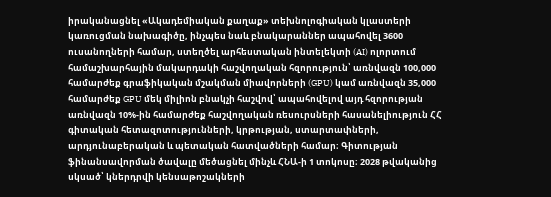իրականացնել «Ակադեմիական քաղաք» տեխնոլոգիական կլաստերի կառուցման նախագիծը, ինչպես նաև բնակարաններ ապահովել 3600 ուսանողների համար, ստեղծել արհեստական ինտելեկտի (AI) ոլորտում համաշխարհային մակարդակի հաշվողական հզորություն՝ առնվազն 100,000 համարժեք գրաֆիկական մշակման միավորների (GPU) կամ առնվազն 35,000 համարժեք GPU մեկ միլիոն բնակչի հաշվով՝ ապահովելով այդ հզորության առնվազն 10%-ին համարժեք հաշվողական ռեսուրսների հասանելիություն ՀՀ գիտական հետազոտությունների, կրթության, ստարտափների, արդյունաբերական և պետական հատվածների համար։ Գիտության ֆինանսավորման ծավալը մեծացնել մինչև ՀՆԱ-ի 1 տոկոսը։ 2028 թվականից սկսած՝ կներդրվի կենսաթոշակների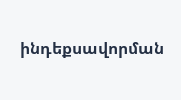ինդեքսավորման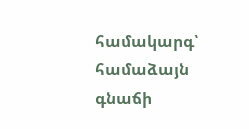համակարգ՝ համաձայն գնաճի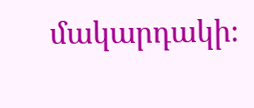մակարդակի։